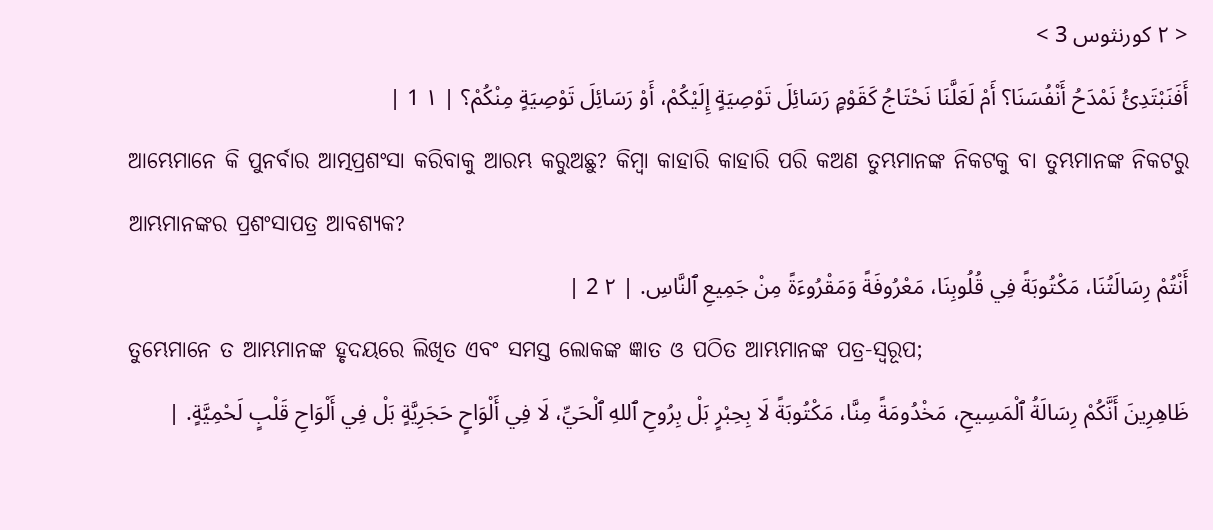< ٢ كورنثوس 3 >
أَفَنَبْتَدِئُ نَمْدَحُ أَنْفُسَنَا؟ أَمْ لَعَلَّنَا نَحْتَاجُ كَقَوْمٍ رَسَائِلَ تَوْصِيَةٍ إِلَيْكُمْ، أَوْ رَسَائِلَ تَوْصِيَةٍ مِنْكُمْ؟ | ١ 1 |
ଆମ୍ଭେମାନେ କି ପୁନର୍ବାର ଆତ୍ମପ୍ରଶଂସା କରିବାକୁ ଆରମ୍ଭ କରୁଅଛୁ? କିମ୍ବା କାହାରି କାହାରି ପରି କଅଣ ତୁମ୍ଭମାନଙ୍କ ନିକଟକୁ ବା ତୁମ୍ଭମାନଙ୍କ ନିକଟରୁ ଆମ୍ଭମାନଙ୍କର ପ୍ରଶଂସାପତ୍ର ଆବଶ୍ୟକ?
أَنْتُمْ رِسَالَتُنَا، مَكْتُوبَةً فِي قُلُوبِنَا، مَعْرُوفَةً وَمَقْرُوءَةً مِنْ جَمِيعِ ٱلنَّاسِ. | ٢ 2 |
ତୁମ୍ଭେମାନେ ତ ଆମ୍ଭମାନଙ୍କ ହୃଦୟରେ ଲିଖିତ ଏବଂ ସମସ୍ତ ଲୋକଙ୍କ ଜ୍ଞାତ ଓ ପଠିତ ଆମ୍ଭମାନଙ୍କ ପତ୍ର-ସ୍ୱରୂପ;
ظَاهِرِينَ أَنَّكُمْ رِسَالَةُ ٱلْمَسِيحِ، مَخْدُومَةً مِنَّا، مَكْتُوبَةً لَا بِحِبْرٍ بَلْ بِرُوحِ ٱللهِ ٱلْحَيِّ، لَا فِي أَلْوَاحٍ حَجَرِيَّةٍ بَلْ فِي أَلْوَاحِ قَلْبٍ لَحْمِيَّةٍ. |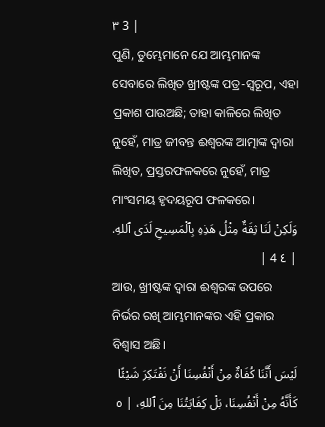٣ 3 |
ପୁଣି, ତୁମ୍ଭେମାନେ ଯେ ଆମ୍ଭମାନଙ୍କ ସେବାରେ ଲିଖିତ ଖ୍ରୀଷ୍ଟଙ୍କ ପତ୍ର-ସ୍ୱରୂପ, ଏହା ପ୍ରକାଶ ପାଉଅଛି; ତାହା କାଳିରେ ଲିଖିତ ନୁହେଁ, ମାତ୍ର ଜୀବନ୍ତ ଈଶ୍ବରଙ୍କ ଆତ୍ମାଙ୍କ ଦ୍ୱାରା ଲିଖିତ, ପ୍ରସ୍ତରଫଳକରେ ନୁହେଁ, ମାତ୍ର ମାଂସମୟ ହୃଦୟରୂପ ଫଳକରେ।
وَلَكِنْ لَنَا ثِقَةٌ مِثْلُ هَذِهِ بِٱلْمَسِيحِ لَدَى ٱللهِ. | ٤ 4 |
ଆଉ, ଖ୍ରୀଷ୍ଟଙ୍କ ଦ୍ୱାରା ଈଶ୍ବରଙ୍କ ଉପରେ ନିର୍ଭର ରଖି ଆମ୍ଭମାନଙ୍କର ଏହି ପ୍ରକାର ବିଶ୍ୱାସ ଅଛି।
لَيْسَ أَنَّنَا كُفَاةٌ مِنْ أَنْفُسِنَا أَنْ نَفْتَكِرَ شَيْئًا كَأَنَّهُ مِنْ أَنْفُسِنَا، بَلْ كِفَايَتُنَا مِنَ ٱللهِ، | ٥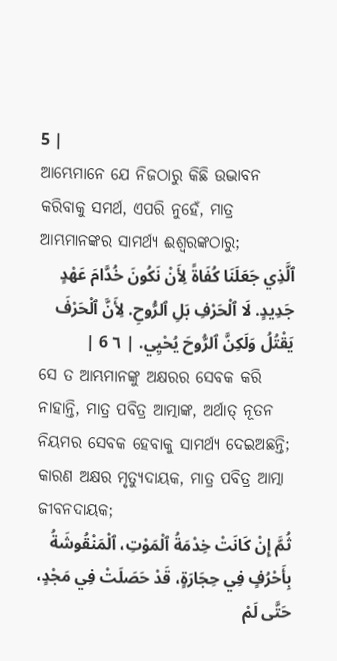5 |
ଆମ୍ଭେମାନେ ଯେ ନିଜଠାରୁ କିଛି ଉଦ୍ଭାବନ କରିବାକୁ ସମର୍ଥ, ଏପରି ନୁହେଁ, ମାତ୍ର ଆମ୍ଭମାନଙ୍କର ସାମର୍ଥ୍ୟ ଈଶ୍ବରଙ୍କଠାରୁ;
ٱلَّذِي جَعَلَنَا كُفَاةً لِأَنْ نَكُونَ خُدَّامَ عَهْدٍ جَدِيدٍ. لَا ٱلْحَرْفِ بَلِ ٱلرُّوحِ. لِأَنَّ ٱلْحَرْفَ يَقْتُلُ وَلَكِنَّ ٱلرُّوحَ يُحْيِي. | ٦ 6 |
ସେ ତ ଆମ୍ଭମାନଙ୍କୁ ଅକ୍ଷରର ସେବକ କରି ନାହାନ୍ତି, ମାତ୍ର ପବିତ୍ର ଆତ୍ମାଙ୍କ, ଅର୍ଥାତ୍ ନୂତନ ନିୟମର ସେବକ ହେବାକୁ ସାମର୍ଥ୍ୟ ଦେଇଅଛନ୍ତି; କାରଣ ଅକ୍ଷର ମୃତ୍ୟୁଦାୟକ, ମାତ୍ର ପବିତ୍ର ଆତ୍ମା ଜୀବନଦାୟକ;
ثُمَّ إِنْ كَانَتْ خِدْمَةُ ٱلْمَوْتِ، ٱلْمَنْقُوشَةُ بِأَحْرُفٍ فِي حِجَارَةٍ، قَدْ حَصَلَتْ فِي مَجْدٍ، حَتَّى لَمْ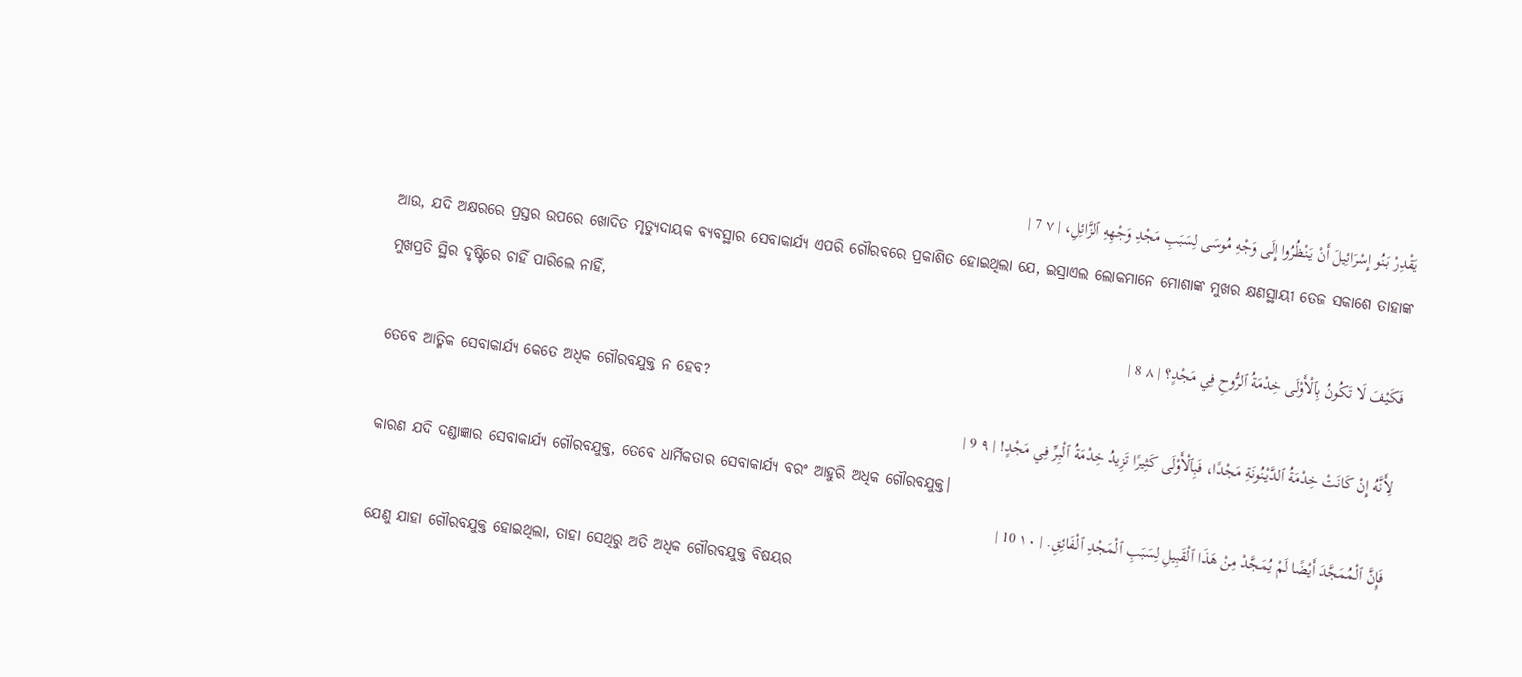يَقْدِرْ بَنُو إِسْرَائِيلَ أَنْ يَنْظُرُوا إِلَى وَجْهِ مُوسَى لِسَبَبِ مَجْدِ وَجْهِهِ ٱلزَّائِلِ، | ٧ 7 |
ଆଉ, ଯଦି ଅକ୍ଷରରେ ପ୍ରସ୍ତର ଉପରେ ଖୋଦିତ ମୃତ୍ୟୁଦାୟକ ବ୍ୟବସ୍ଥାର ସେବାକାର୍ଯ୍ୟ ଏପରି ଗୌରବରେ ପ୍ରକାଶିତ ହୋଇଥିଲା ଯେ, ଇସ୍ରାଏଲ ଲୋକମାନେ ମୋଶାଙ୍କ ମୁଖର କ୍ଷଣସ୍ଥାୟୀ ତେଜ ସକାଶେ ତାହାଙ୍କ ମୁଖପ୍ରତି ସ୍ଥିର ଦୃଷ୍ଟିରେ ଚାହିଁ ପାରିଲେ ନାହିଁ,
فَكَيْفَ لَا تَكُونُ بِٱلْأَوْلَى خِدْمَةُ ٱلرُّوحِ فِي مَجْدٍ؟ | ٨ 8 |
ତେବେ ଆତ୍ମିକ ସେବାକାର୍ଯ୍ୟ କେତେ ଅଧିକ ଗୌରବଯୁକ୍ତ ନ ହେବ?
لِأَنَّهُ إِنْ كَانَتْ خِدْمَةُ ٱلدَّيْنُونَةِ مَجْدًا، فَبِٱلْأَوْلَى كَثِيرًا تَزِيدُ خِدْمَةُ ٱلْبِرِّ فِي مَجْدٍ! | ٩ 9 |
କାରଣ ଯଦି ଦଣ୍ଡାଜ୍ଞାର ସେବାକାର୍ଯ୍ୟ ଗୌରବଯୁକ୍ତ, ତେବେ ଧାର୍ମିକତାର ସେବାକାର୍ଯ୍ୟ ବରଂ ଆହୁରି ଅଧିକ ଗୌରବଯୁକ୍ତ।
فَإِنَّ ٱلْمُمَجَّدَ أَيْضًا لَمْ يُمَجَّدْ مِنْ هَذَا ٱلْقَبِيلِ لِسَبَبِ ٱلْمَجْدِ ٱلْفَائِقِ. | ١٠ 10 |
ଯେଣୁ ଯାହା ଗୌରବଯୁକ୍ତ ହୋଇଥିଲା, ତାହା ସେଥିରୁ ଅତି ଅଧିକ ଗୌରବଯୁକ୍ତ ବିଷୟର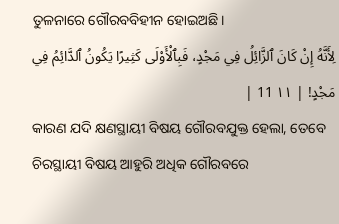ତୁଳନାରେ ଗୌରବବିହୀନ ହୋଇଅଛି।
لِأَنَّهُ إِنْ كَانَ ٱلزَّائِلُ فِي مَجْدٍ، فَبِٱلْأَوْلَى كَثِيرًا يَكُونُ ٱلدَّائِمُ فِي مَجْدٍ! | ١١ 11 |
କାରଣ ଯଦି କ୍ଷଣସ୍ଥାୟୀ ବିଷୟ ଗୌରବଯୁକ୍ତ ହେଲା, ତେବେ ଚିରସ୍ଥାୟୀ ବିଷୟ ଆହୁରି ଅଧିକ ଗୌରବରେ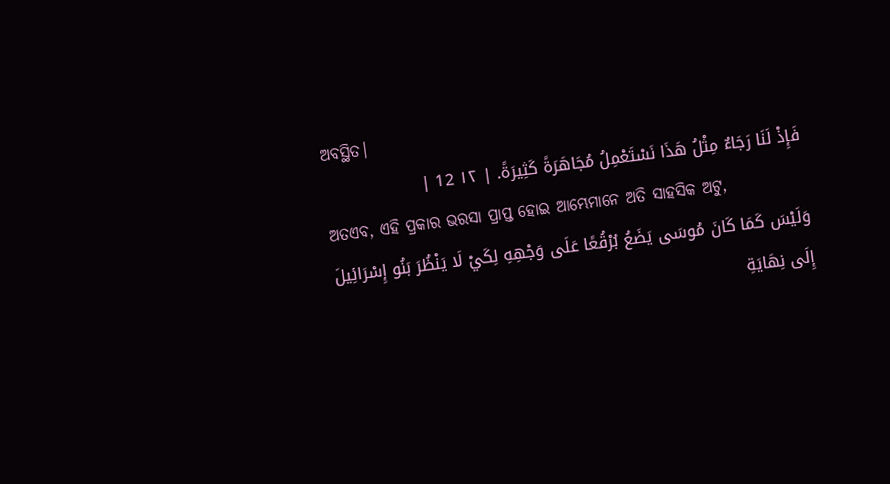ଅବସ୍ଥିତ।
فَإِذْ لَنَا رَجَاءٌ مِثْلُ هَذَا نَسْتَعْمِلُ مُجَاهَرَةً كَثِيرَةً. | ١٢ 12 |
ଅତଏବ, ଏହି ପ୍ରକାର ଭରସା ପ୍ରାପ୍ତ ହୋଇ ଆମ୍ଭେମାନେ ଅତି ସାହସିକ ଅଟୁ,
وَلَيْسَ كَمَا كَانَ مُوسَى يَضَعُ بُرْقُعًا عَلَى وَجْهِهِ لِكَيْ لَا يَنْظُرَ بَنُو إِسْرَائِيلَ إِلَى نِهَايَةِ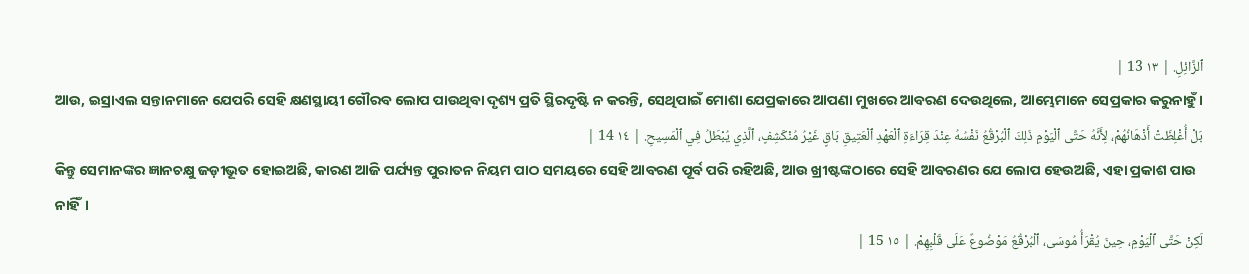ٱلزَّائِلِ. | ١٣ 13 |
ଆଉ, ଇସ୍ରାଏଲ ସନ୍ତାନମାନେ ଯେପରି ସେହି କ୍ଷଣସ୍ଥାୟୀ ଗୌରବ ଲୋପ ପାଉଥିବା ଦୃଶ୍ୟ ପ୍ରତି ସ୍ଥିରଦୃଷ୍ଟି ନ କରନ୍ତି, ସେଥିପାଇଁ ମୋଶା ଯେପ୍ରକାରେ ଆପଣା ମୁଖରେ ଆବରଣ ଦେଉଥିଲେ, ଆମ୍ଭେମାନେ ସେପ୍ରକାର କରୁନାହୁଁ।
بَلْ أُغْلِظَتْ أَذْهَانُهُمْ، لِأَنَّهُ حَتَّى ٱلْيَوْمِ ذَلِكَ ٱلْبُرْقُعُ نَفْسُهُ عِنْدَ قِرَاءَةِ ٱلْعَهْدِ ٱلْعَتِيقِ بَاقٍ غَيْرُ مُنْكَشِفٍ، ٱلَّذِي يُبْطَلُ فِي ٱلْمَسِيحِ. | ١٤ 14 |
କିନ୍ତୁ ସେମାନଙ୍କର ଜ୍ଞାନଚକ୍ଷୁ ଜଡ଼ୀଭୂତ ହୋଇଅଛି, କାରଣ ଆଜି ପର୍ଯ୍ୟନ୍ତ ପୁରାତନ ନିୟମ ପାଠ ସମୟରେ ସେହି ଆବରଣ ପୂର୍ବ ପରି ରହିଅଛି, ଆଉ ଖ୍ରୀଷ୍ଟଙ୍କଠାରେ ସେହି ଆବରଣର ଯେ ଲୋପ ହେଉଅଛି, ଏହା ପ୍ରକାଶ ପାଉ ନାହିଁ।
لَكِنْ حَتَّى ٱلْيَوْمِ، حِينَ يُقْرَأُ مُوسَى، ٱلْبُرْقُعُ مَوْضُوعٌ عَلَى قَلْبِهِمْ. | ١٥ 15 |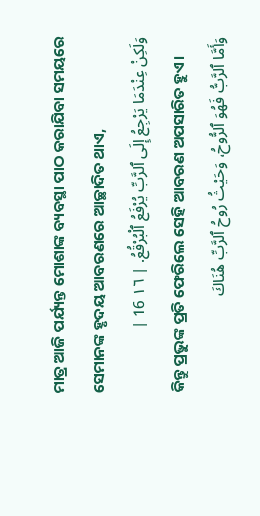ମାତ୍ର ଆଜି ପର୍ଯ୍ୟନ୍ତ ମୋଶାଙ୍କ ବ୍ୟବସ୍ଥା ପାଠ କରାଯିବା ସମୟରେ ସେମାନଙ୍କ ହୃଦୟ ଆବରଣରେ ଆଚ୍ଛାଦିତ ଥାଏ,
وَلَكِنْ عِنْدَمَا يَرْجِعُ إِلَى ٱلرَّبِّ يُرْفَعُ ٱلْبُرْقُعُ. | ١٦ 16 |
କିନ୍ତୁ ପ୍ରଭୁଙ୍କ ପ୍ରତି ଫେରିଲେ ସେହି ଆବରଣ ଅପସାରିତ ହୁଏ।
وَأَمَّا ٱلرَّبُّ فَهُوَ ٱلرُّوحُ، وَحَيْثُ رُوحُ ٱلرَّبِّ هُنَاكَ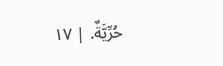حُرِّيَّةٌ. | ١٧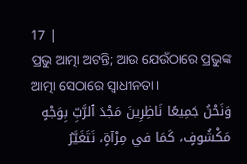17 |
ପ୍ରଭୁ ଆତ୍ମା ଅଟନ୍ତି; ଆଉ ଯେଉଁଠାରେ ପ୍ରଭୁଙ୍କ ଆତ୍ମା ସେଠାରେ ସ୍ୱାଧୀନତା।
وَنَحْنُ جَمِيعًا نَاظِرِينَ مَجْدَ ٱلرَّبِّ بِوَجْهٍ مَكْشُوفٍ، كَمَا في مِرْآةٍ، نَتَغَيَّرُ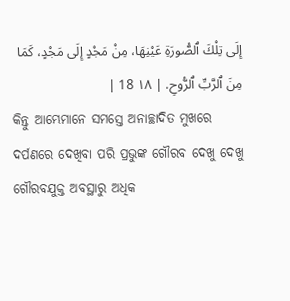إِلَى تِلْكَ ٱلصُّورَةِ عَيْنِهَا، مِنْ مَجْدٍ إِلَى مَجْدٍ، كَمَا مِنَ ٱلرَّبِّ ٱلرُّوحِ. | ١٨ 18 |
କିନ୍ତୁ ଆମ୍ଭେମାନେ ସମସ୍ତେ ଅନାଚ୍ଛାଦିତ ମୁଖରେ ଦର୍ପଣରେ ଦେଖିବା ପରି ପ୍ରଭୁଙ୍କ ଗୌରବ ଦେଖୁ ଦେଖୁ ଗୌରବଯୁକ୍ତ ଅବସ୍ଥାରୁ ଅଧିକ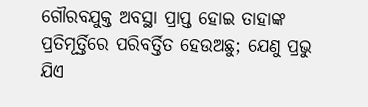ଗୌରବଯୁକ୍ତ ଅବସ୍ଥା ପ୍ରାପ୍ତ ହୋଇ ତାହାଙ୍କ ପ୍ରତିମୂର୍ତ୍ତିରେ ପରିବର୍ତ୍ତିତ ହେଉଅଛୁ; ଯେଣୁ ପ୍ରଭୁ ଯିଏ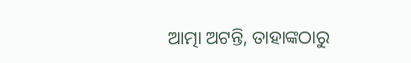ଆତ୍ମା ଅଟନ୍ତି, ତାହାଙ୍କଠାରୁ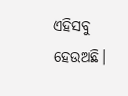ଏହିସବୁ ହେଉଅଛି।